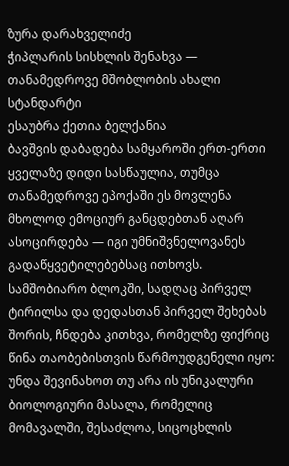ზურა დარახველიძე
ჭიპლარის სისხლის შენახვა —
თანამედროვე მშობლობის ახალი სტანდარტი
ესაუბრა ქეთია ბელქანია
ბავშვის დაბადება სამყაროში ერთ-ერთი ყველაზე დიდი სასწაულია, თუმცა თანამედროვე ეპოქაში ეს მოვლენა მხოლოდ ემოციურ განცდებთან აღარ ასოცირდება — იგი უმნიშვნელოვანეს გადაწყვეტილებებსაც ითხოვს. სამშობიარო ბლოკში, სადღაც პირველ ტირილსა და დედასთან პირველ შეხებას შორის, ჩნდება კითხვა, რომელზე ფიქრიც წინა თაობებისთვის წარმოუდგენელი იყო: უნდა შევინახოთ თუ არა ის უნიკალური ბიოლოგიური მასალა, რომელიც მომავალში, შესაძლოა, სიცოცხლის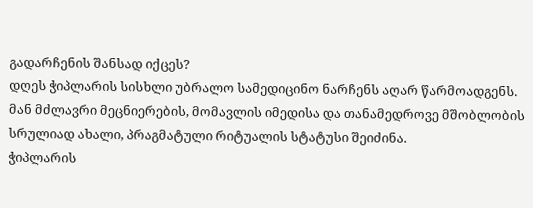გადარჩენის შანსად იქცეს?
დღეს ჭიპლარის სისხლი უბრალო სამედიცინო ნარჩენს აღარ წარმოადგენს. მან მძლავრი მეცნიერების, მომავლის იმედისა და თანამედროვე მშობლობის სრულიად ახალი, პრაგმატული რიტუალის სტატუსი შეიძინა.
ჭიპლარის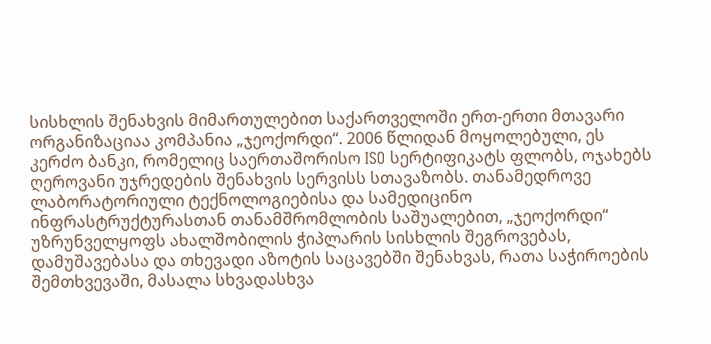სისხლის შენახვის მიმართულებით საქართველოში ერთ-ერთი მთავარი ორგანიზაციაა კომპანია „ჯეოქორდი“. 2006 წლიდან მოყოლებული, ეს კერძო ბანკი, რომელიც საერთაშორისო ISO სერტიფიკატს ფლობს, ოჯახებს ღეროვანი უჯრედების შენახვის სერვისს სთავაზობს. თანამედროვე ლაბორატორიული ტექნოლოგიებისა და სამედიცინო ინფრასტრუქტურასთან თანამშრომლობის საშუალებით, „ჯეოქორდი“ უზრუნველყოფს ახალშობილის ჭიპლარის სისხლის შეგროვებას, დამუშავებასა და თხევადი აზოტის საცავებში შენახვას, რათა საჭიროების შემთხვევაში, მასალა სხვადასხვა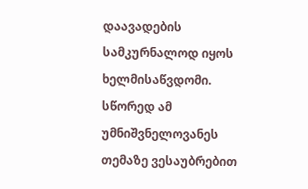დაავადების სამკურნალოდ იყოს ხელმისაწვდომი.
სწორედ ამ უმნიშვნელოვანეს თემაზე ვესაუბრებით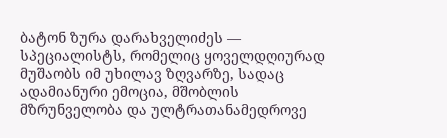ბატონ ზურა დარახველიძეს — სპეციალისტს, რომელიც ყოველდღიურად მუშაობს იმ უხილავ ზღვარზე, სადაც ადამიანური ემოცია, მშობლის მზრუნველობა და ულტრათანამედროვე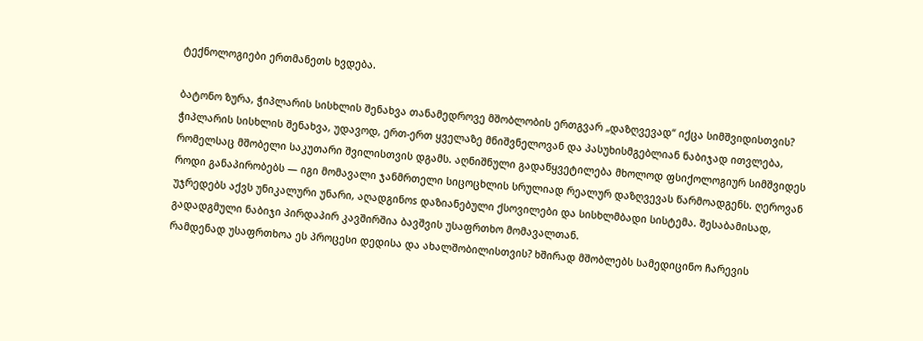ტექნოლოგიები ერთმანეთს ხვდება.

ბატონო ზურა, ჭიპლარის სისხლის შენახვა თანამედროვე მშობლობის ერთგვარ „დაზღვევად“ იქცა სიმშვიდისთვის?
ჭიპლარის სისხლის შენახვა, უდავოდ, ერთ-ერთ ყველაზე მნიშვნელოვან და პასუხისმგებლიან ნაბიჯად ითვლება, რომელსაც მშობელი საკუთარი შვილისთვის დგამს. აღნიშნული გადაწყვეტილება მხოლოდ ფსიქოლოგიურ სიმშვიდეს როდი განაპირობებს — იგი მომავალი ჯანმრთელი სიცოცხლის სრულიად რეალურ დაზღვევას წარმოადგენს. ღეროვან უჯრედებს აქვს უნიკალური უნარი, აღადგინოs დაზიანებული ქსოვილები და სისხლმბადი სისტემა. შესაბამისად, გადადგმული ნაბიჯი პირდაპირ კავშირშია ბავშვის უსაფრთხო მომავალთან.
რამდენად უსაფრთხოა ეს პროცესი დედისა და ახალშობილისთვის? ხშირად მშობლებს სამედიცინო ჩარევის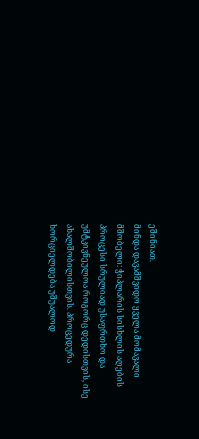ეშინიათ.
მინდა დავამშვიდო ყველა მომავალი მშობელი: ჭიპლარის სისხლის აღების პროცესი სრულიად უსაფრთხო და უმტკივნეულოა როგორც დედისთვის, ისე ახალშობილისთვის. პროცედურა ხორციელდება უშუალოდ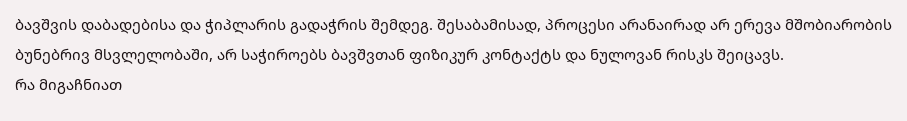ბავშვის დაბადებისა და ჭიპლარის გადაჭრის შემდეგ. შესაბამისად, პროცესი არანაირად არ ერევა მშობიარობის ბუნებრივ მსვლელობაში, არ საჭიროებს ბავშვთან ფიზიკურ კონტაქტს და ნულოვან რისკს შეიცავს.
რა მიგაჩნიათ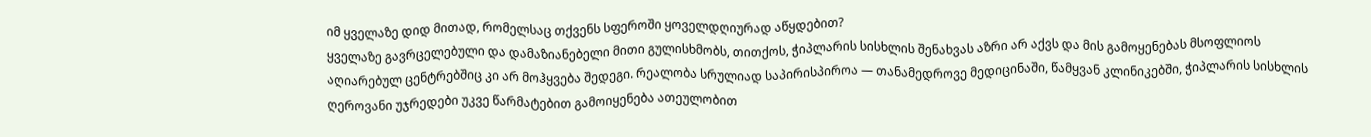იმ ყველაზე დიდ მითად, რომელსაც თქვენს სფეროში ყოველდღიურად აწყდებით?
ყველაზე გავრცელებული და დამაზიანებელი მითი გულისხმობს, თითქოს, ჭიპლარის სისხლის შენახვას აზრი არ აქვს და მის გამოყენებას მსოფლიოს აღიარებულ ცენტრებშიც კი არ მოჰყვება შედეგი. რეალობა სრულიად საპირისპიროა — თანამედროვე მედიცინაში, წამყვან კლინიკებში, ჭიპლარის სისხლის ღეროვანი უჯრედები უკვე წარმატებით გამოიყენება ათეულობით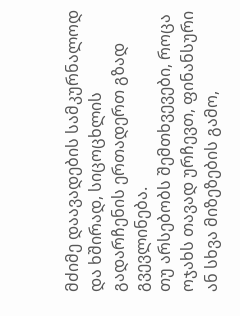მძიმე დაავადების სამკურნალოდ და ხშირად, სიცოცხლის გადარჩენის ერთადერთ გზად გვევლინება.
თუ არსებობს შემთხვევები, როცა ოჯახს თავად ურჩევთ, ფინანსური ან სხვა მიზეზების გამო,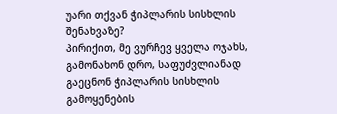უარი თქვან ჭიპლარის სისხლის შენახვაზე?
პირიქით, მე ვურჩევ ყველა ოჯახს, გამონახონ დრო, საფუძვლიანად გაეცნონ ჭიპლარის სისხლის გამოყენების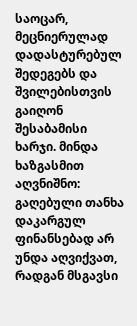საოცარ, მეცნიერულად დადასტურებულ შედეგებს და შვილებისთვის გაიღონ შესაბამისი ხარჯი. მინდა ხაზგასმით აღვნიშნო: გაღებული თანხა დაკარგულ ფინანსებად არ უნდა აღვიქვათ, რადგან მსგავსი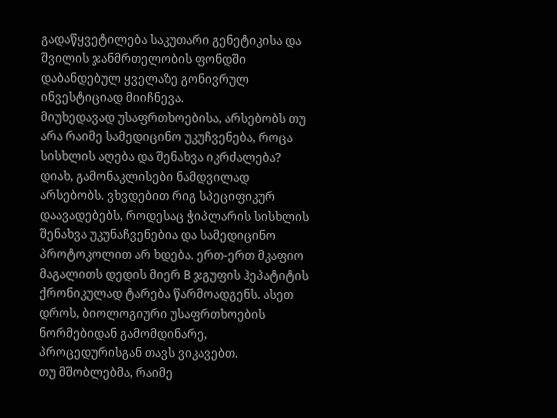გადაწყვეტილება საკუთარი გენეტიკისა და შვილის ჯანმრთელობის ფონდში დაბანდებულ ყველაზე გონივრულ ინვესტიციად მიიჩნევა.
მიუხედავად უსაფრთხოებისა, არსებობს თუ არა რაიმე სამედიცინო უკუჩვენება, როცა სისხლის აღება და შენახვა იკრძალება?
დიახ, გამონაკლისები ნამდვილად არსებობს. ვხვდებით რიგ სპეციფიკურ დაავადებებს, როდესაც ჭიპლარის სისხლის შენახვა უკუნაჩვენებია და სამედიცინო პროტოკოლით არ ხდება. ერთ-ერთ მკაფიო მაგალითს დედის მიერ B ჯგუფის ჰეპატიტის ქრონიკულად ტარება წარმოადგენს. ასეთ დროს, ბიოლოგიური უსაფრთხოების ნორმებიდან გამომდინარე, პროცედურისგან თავს ვიკავებთ.
თუ მშობლებმა, რაიმე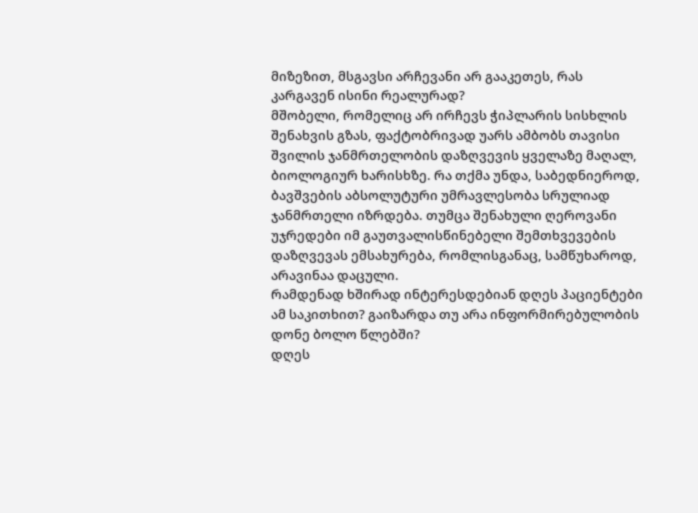მიზეზით, მსგავსი არჩევანი არ გააკეთეს, რას კარგავენ ისინი რეალურად?
მშობელი, რომელიც არ ირჩევს ჭიპლარის სისხლის შენახვის გზას, ფაქტობრივად უარს ამბობს თავისი შვილის ჯანმრთელობის დაზღვევის ყველაზე მაღალ, ბიოლოგიურ ხარისხზე. რა თქმა უნდა, საბედნიეროდ, ბავშვების აბსოლუტური უმრავლესობა სრულიად ჯანმრთელი იზრდება. თუმცა შენახული ღეროვანი უჯრედები იმ გაუთვალისწინებელი შემთხვევების დაზღვევას ემსახურება, რომლისგანაც, სამწუხაროდ, არავინაა დაცული.
რამდენად ხშირად ინტერესდებიან დღეს პაციენტები ამ საკითხით? გაიზარდა თუ არა ინფორმირებულობის დონე ბოლო წლებში?
დღეს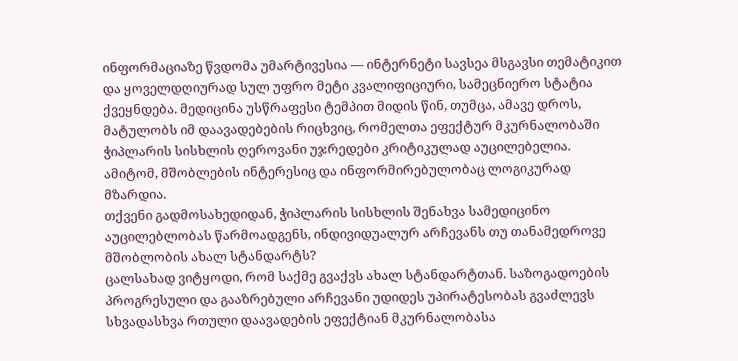ინფორმაციაზე წვდომა უმარტივესია — ინტერნეტი სავსეა მსგავსი თემატიკით და ყოველდღიურად სულ უფრო მეტი კვალიფიციური, სამეცნიერო სტატია ქვეყნდება. მედიცინა უსწრაფესი ტემპით მიდის წინ, თუმცა, ამავე დროს, მატულობს იმ დაავადებების რიცხვიც, რომელთა ეფექტურ მკურნალობაში ჭიპლარის სისხლის ღეროვანი უჯრედები კრიტიკულად აუცილებელია. ამიტომ, მშობლების ინტერესიც და ინფორმირებულობაც ლოგიკურად მზარდია.
თქვენი გადმოსახედიდან, ჭიპლარის სისხლის შენახვა სამედიცინო აუცილებლობას წარმოადგენს, ინდივიდუალურ არჩევანს თუ თანამედროვე მშობლობის ახალ სტანდარტს?
ცალსახად ვიტყოდი, რომ საქმე გვაქვს ახალ სტანდარტთან. საზოგადოების პროგრესული და გააზრებული არჩევანი უდიდეს უპირატესობას გვაძლევს სხვადასხვა რთული დაავადების ეფექტიან მკურნალობასა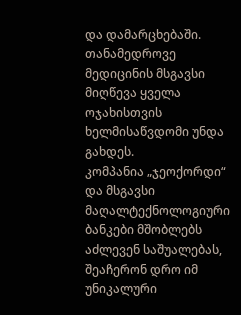და დამარცხებაში. თანამედროვე მედიცინის მსგავსი მიღწევა ყველა ოჯახისთვის ხელმისაწვდომი უნდა გახდეს.
კომპანია „ჯეოქორდი“ და მსგავსი მაღალტექნოლოგიური ბანკები მშობლებს აძლევენ საშუალებას, შეაჩერონ დრო იმ უნიკალური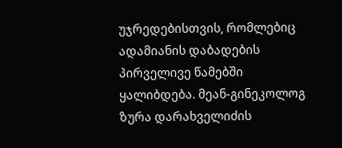უჯრედებისთვის, რომლებიც ადამიანის დაბადების პირველივე წამებში ყალიბდება. მეან-გინეკოლოგ ზურა დარახველიძის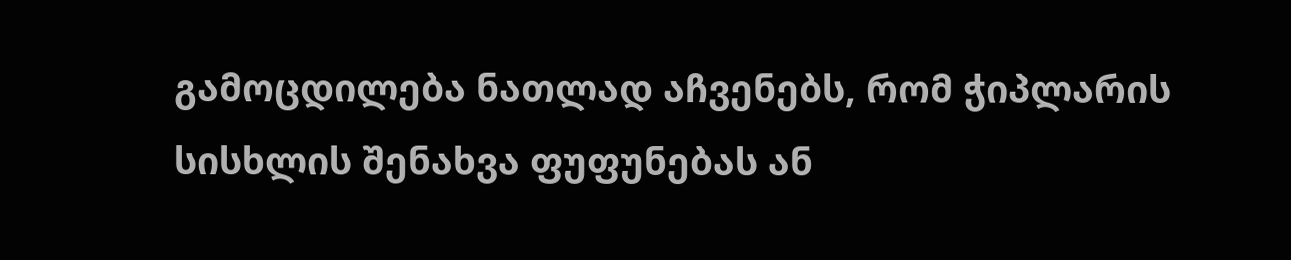გამოცდილება ნათლად აჩვენებს, რომ ჭიპლარის სისხლის შენახვა ფუფუნებას ან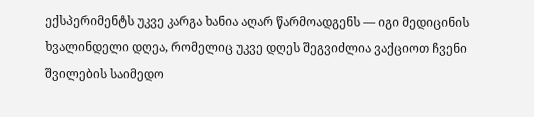ექსპერიმენტს უკვე კარგა ხანია აღარ წარმოადგენს — იგი მედიცინის ხვალინდელი დღეა, რომელიც უკვე დღეს შეგვიძლია ვაქციოთ ჩვენი შვილების საიმედო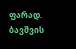ფარად. ბავშვის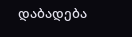დაბადება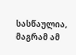სასწაულია, მაგრამ ამ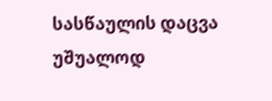სასწაულის დაცვა უშუალოდ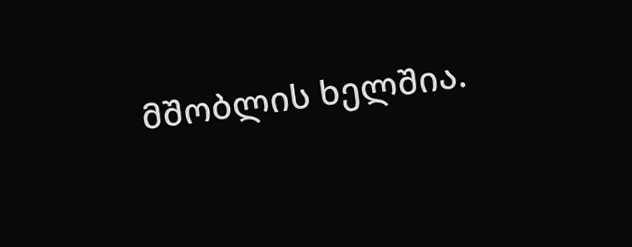მშობლის ხელშია.